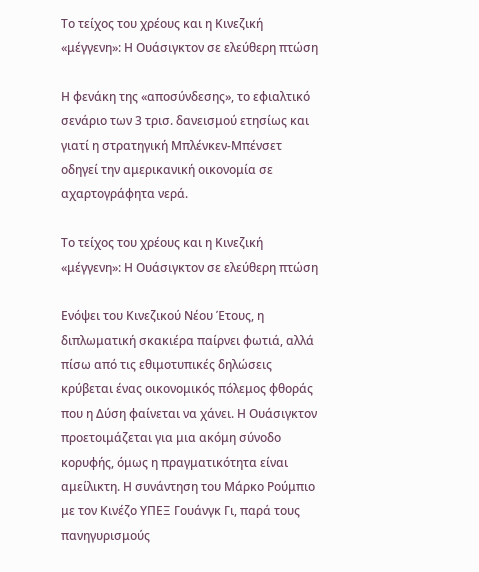Το τείχος του χρέους και η Κινεζική «μέγγενη»: Η Ουάσιγκτον σε ελεύθερη πτώση

Η φενάκη της «αποσύνδεσης», το εφιαλτικό σενάριο των 3 τρισ. δανεισμού ετησίως και γιατί η στρατηγική Μπλένκεν-Μπένσετ οδηγεί την αμερικανική οικονομία σε αχαρτογράφητα νερά.

Το τείχος του χρέους και η Κινεζική «μέγγενη»: Η Ουάσιγκτον σε ελεύθερη πτώση

Ενόψει του Κινεζικού Νέου Έτους, η διπλωματική σκακιέρα παίρνει φωτιά, αλλά πίσω από τις εθιμοτυπικές δηλώσεις κρύβεται ένας οικονομικός πόλεμος φθοράς που η Δύση φαίνεται να χάνει. Η Ουάσιγκτον προετοιμάζεται για μια ακόμη σύνοδο κορυφής, όμως η πραγματικότητα είναι αμείλικτη. Η συνάντηση του Μάρκο Ρούμπιο με τον Κινέζο ΥΠΕΞ Γουάνγκ Γι, παρά τους πανηγυρισμούς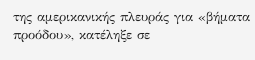της αμερικανικής πλευράς για «βήματα προόδου», κατέληξε σε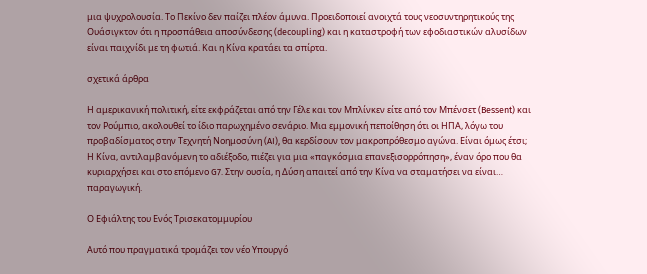μια ψυχρολουσία. Το Πεκίνο δεν παίζει πλέον άμυνα. Προειδοποιεί ανοιχτά τους νεοσυντηρητικούς της Ουάσιγκτον ότι η προσπάθεια αποσύνδεσης (decoupling) και η καταστροφή των εφοδιαστικών αλυσίδων είναι παιχνίδι με τη φωτιά. Και η Κίνα κρατάει τα σπίρτα.

σχετικά άρθρα

Η αμερικανική πολιτική, είτε εκφράζεται από την Γέλε και τον Μπλίνκεν είτε από τον Μπένσετ (Bessent) και τον Ρούμπιο, ακολουθεί το ίδιο παρωχημένο σενάριο. Μια εμμονική πεποίθηση ότι οι ΗΠΑ, λόγω του προβαδίσματος στην Τεχνητή Νοημοσύνη (AI), θα κερδίσουν τον μακροπρόθεσμο αγώνα. Είναι όμως έτσι; Η Κίνα, αντιλαμβανόμενη το αδιέξοδο, πιέζει για μια «παγκόσμια επανεξισορρόπηση», έναν όρο που θα κυριαρχήσει και στο επόμενο G7. Στην ουσία, η Δύση απαιτεί από την Κίνα να σταματήσει να είναι… παραγωγική.

Ο Εφιάλτης του Ενός Τρισεκατομμυρίου

Αυτό που πραγματικά τρομάζει τον νέο Υπουργό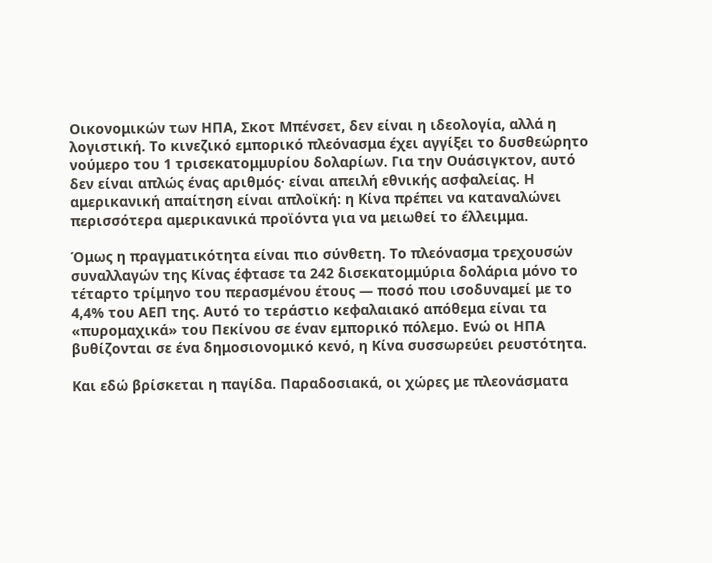Οικονομικών των ΗΠΑ, Σκοτ Μπένσετ, δεν είναι η ιδεολογία, αλλά η λογιστική. Το κινεζικό εμπορικό πλεόνασμα έχει αγγίξει το δυσθεώρητο νούμερο του 1 τρισεκατομμυρίου δολαρίων. Για την Ουάσιγκτον, αυτό δεν είναι απλώς ένας αριθμός· είναι απειλή εθνικής ασφαλείας. Η αμερικανική απαίτηση είναι απλοϊκή: η Κίνα πρέπει να καταναλώνει περισσότερα αμερικανικά προϊόντα για να μειωθεί το έλλειμμα.

Όμως η πραγματικότητα είναι πιο σύνθετη. Το πλεόνασμα τρεχουσών συναλλαγών της Κίνας έφτασε τα 242 δισεκατομμύρια δολάρια μόνο το τέταρτο τρίμηνο του περασμένου έτους — ποσό που ισοδυναμεί με το 4,4% του ΑΕΠ της. Αυτό το τεράστιο κεφαλαιακό απόθεμα είναι τα «πυρομαχικά» του Πεκίνου σε έναν εμπορικό πόλεμο. Ενώ οι ΗΠΑ βυθίζονται σε ένα δημοσιονομικό κενό, η Κίνα συσσωρεύει ρευστότητα.

Και εδώ βρίσκεται η παγίδα. Παραδοσιακά, οι χώρες με πλεονάσματα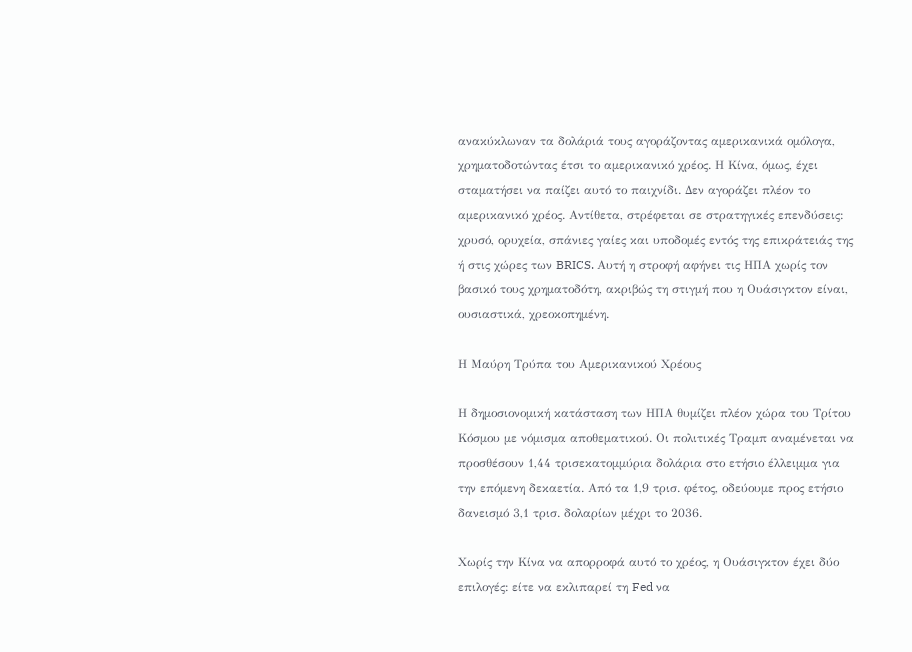ανακύκλωναν τα δολάριά τους αγοράζοντας αμερικανικά ομόλογα, χρηματοδοτώντας έτσι το αμερικανικό χρέος. Η Κίνα, όμως, έχει σταματήσει να παίζει αυτό το παιχνίδι. Δεν αγοράζει πλέον το αμερικανικό χρέος. Αντίθετα, στρέφεται σε στρατηγικές επενδύσεις: χρυσό, ορυχεία, σπάνιες γαίες και υποδομές εντός της επικράτειάς της ή στις χώρες των BRICS. Αυτή η στροφή αφήνει τις ΗΠΑ χωρίς τον βασικό τους χρηματοδότη, ακριβώς τη στιγμή που η Ουάσιγκτον είναι, ουσιαστικά, χρεοκοπημένη.

Η Μαύρη Τρύπα του Αμερικανικού Χρέους

Η δημοσιονομική κατάσταση των ΗΠΑ θυμίζει πλέον χώρα του Τρίτου Κόσμου με νόμισμα αποθεματικού. Οι πολιτικές Τραμπ αναμένεται να προσθέσουν 1,44 τρισεκατομμύρια δολάρια στο ετήσιο έλλειμμα για την επόμενη δεκαετία. Από τα 1,9 τρισ. φέτος, οδεύουμε προς ετήσιο δανεισμό 3,1 τρισ. δολαρίων μέχρι το 2036.

Χωρίς την Κίνα να απορροφά αυτό το χρέος, η Ουάσιγκτον έχει δύο επιλογές: είτε να εκλιπαρεί τη Fed να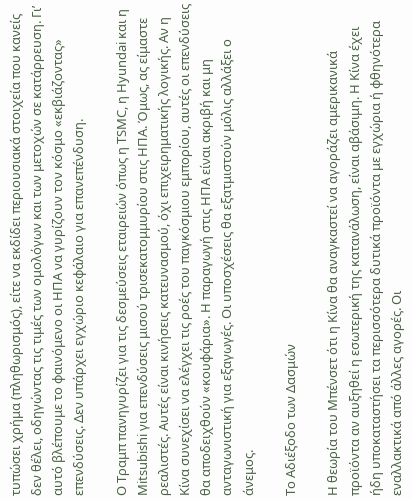τυπώσει χρήμα (πληθωρισμός), είτε να εκδίδει περιουσιακά στοιχεία που κανείς δεν θέλει, οδηγώντας τις τιμές των ομολόγων και των μετοχών σε κατάρρευση. Γι’ αυτό βλέπουμε το φαινόμενο οι ΗΠΑ να γυρίζουν τον κόσμο «εκβιάζοντας» επενδύσεις. Δεν υπάρχει εγχώριο κεφάλαιο για επανεπένδυση.

Ο Τραμπ πανηγυρίζει για τις δεσμεύσεις εταιρειών όπως η TSMC, η Hyundai και η Mitsubishi για επενδύσεις μισού τρισεκατομμυρίου στις ΗΠΑ. Όμως, ας είμαστε ρεαλιστές. Αυτές είναι κινήσεις κατευνασμού, όχι επιχειρηματικής λογικής. Αν η Κίνα συνεχίσει να ελέγχει τις ροές του παγκόσμιου εμπορίου, αυτές οι επενδύσεις θα αποδειχθούν «κουφάρια». Η παραγωγή στις ΗΠΑ είναι ακριβή και μη ανταγωνιστική για εξαγωγές. Οι υποσχέσεις θα εξατμιστούν μόλις αλλάξει ο άνεμος.

Το Αδιέξοδο των Δασμών

Η θεωρία του Μπένσετ ότι η Κίνα θα αναγκαστεί να αγοράζει αμερικανικά προϊόντα αν αυξηθεί η εσωτερική της κατανάλωση, είναι αβάσιμη. Η Κίνα έχει ήδη υποκαταστήσει τα περισσότερα δυτικά προϊόντα με εγχώρια ή φθηνότερα εναλλακτικά από άλλες αγορές. Οι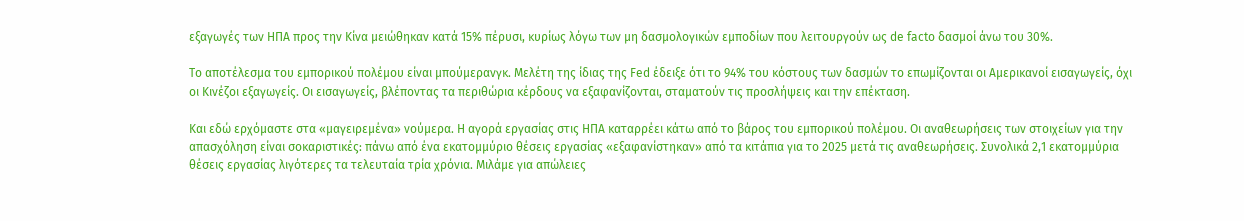εξαγωγές των ΗΠΑ προς την Κίνα μειώθηκαν κατά 15% πέρυσι, κυρίως λόγω των μη δασμολογικών εμποδίων που λειτουργούν ως de facto δασμοί άνω του 30%.

Το αποτέλεσμα του εμπορικού πολέμου είναι μπούμερανγκ. Μελέτη της ίδιας της Fed έδειξε ότι το 94% του κόστους των δασμών το επωμίζονται οι Αμερικανοί εισαγωγείς, όχι οι Κινέζοι εξαγωγείς. Οι εισαγωγείς, βλέποντας τα περιθώρια κέρδους να εξαφανίζονται, σταματούν τις προσλήψεις και την επέκταση.

Και εδώ ερχόμαστε στα «μαγειρεμένα» νούμερα. Η αγορά εργασίας στις ΗΠΑ καταρρέει κάτω από το βάρος του εμπορικού πολέμου. Οι αναθεωρήσεις των στοιχείων για την απασχόληση είναι σοκαριστικές: πάνω από ένα εκατομμύριο θέσεις εργασίας «εξαφανίστηκαν» από τα κιτάπια για το 2025 μετά τις αναθεωρήσεις. Συνολικά 2,1 εκατομμύρια θέσεις εργασίας λιγότερες τα τελευταία τρία χρόνια. Μιλάμε για απώλειες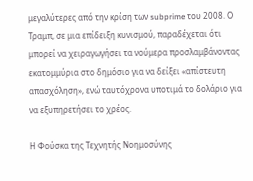μεγαλύτερες από την κρίση των subprime του 2008. Ο Τραμπ, σε μια επίδειξη κυνισμού, παραδέχεται ότι μπορεί να χειραγωγήσει τα νούμερα προσλαμβάνοντας εκατομμύρια στο δημόσιο για να δείξει «απίστευτη απασχόληση», ενώ ταυτόχρονα υποτιμά το δολάριο για να εξυπηρετήσει το χρέος.

Η Φούσκα της Τεχνητής Νοημοσύνης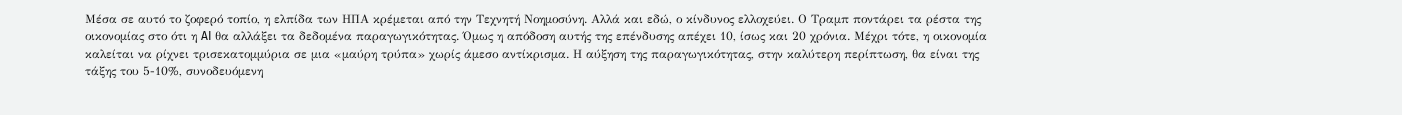Μέσα σε αυτό το ζοφερό τοπίο, η ελπίδα των ΗΠΑ κρέμεται από την Τεχνητή Νοημοσύνη. Αλλά και εδώ, ο κίνδυνος ελλοχεύει. Ο Τραμπ ποντάρει τα ρέστα της οικονομίας στο ότι η AI θα αλλάξει τα δεδομένα παραγωγικότητας. Όμως η απόδοση αυτής της επένδυσης απέχει 10, ίσως και 20 χρόνια. Μέχρι τότε, η οικονομία καλείται να ρίχνει τρισεκατομμύρια σε μια «μαύρη τρύπα» χωρίς άμεσο αντίκρισμα. Η αύξηση της παραγωγικότητας, στην καλύτερη περίπτωση, θα είναι της τάξης του 5-10%, συνοδευόμενη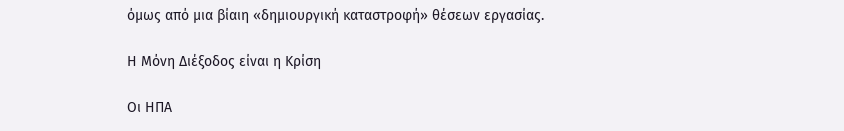όμως από μια βίαιη «δημιουργική καταστροφή» θέσεων εργασίας.

Η Μόνη Διέξοδος είναι η Κρίση

Οι ΗΠΑ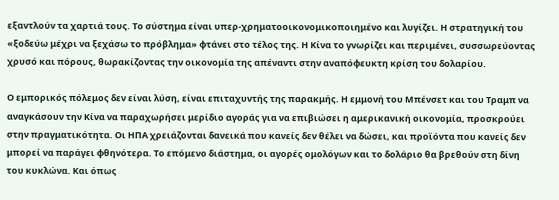εξαντλούν τα χαρτιά τους. Το σύστημα είναι υπερ-χρηματοοικονομικοποιημένο και λυγίζει. Η στρατηγική του «ξοδεύω μέχρι να ξεχάσω το πρόβλημα» φτάνει στο τέλος της. Η Κίνα το γνωρίζει και περιμένει, συσσωρεύοντας χρυσό και πόρους, θωρακίζοντας την οικονομία της απέναντι στην αναπόφευκτη κρίση του δολαρίου.

Ο εμπορικός πόλεμος δεν είναι λύση, είναι επιταχυντής της παρακμής. Η εμμονή του Μπένσετ και του Τραμπ να αναγκάσουν την Κίνα να παραχωρήσει μερίδιο αγοράς για να επιβιώσει η αμερικανική οικονομία, προσκρούει στην πραγματικότητα. Οι ΗΠΑ χρειάζονται δανεικά που κανείς δεν θέλει να δώσει, και προϊόντα που κανείς δεν μπορεί να παράγει φθηνότερα. Το επόμενο διάστημα, οι αγορές ομολόγων και το δολάριο θα βρεθούν στη δίνη του κυκλώνα. Και όπως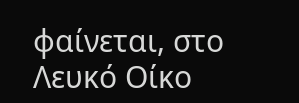φαίνεται, στο Λευκό Οίκο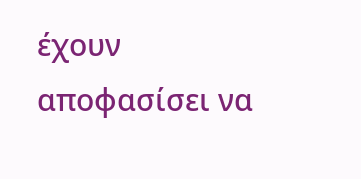έχουν αποφασίσει να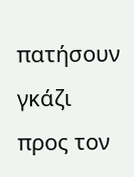πατήσουν γκάζι προς τον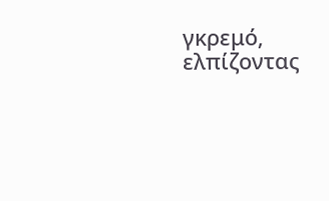γκρεμό, ελπίζοντας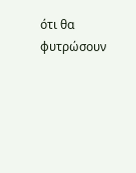ότι θα φυτρώσουν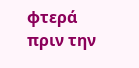φτερά πριν την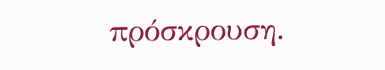πρόσκρουση.